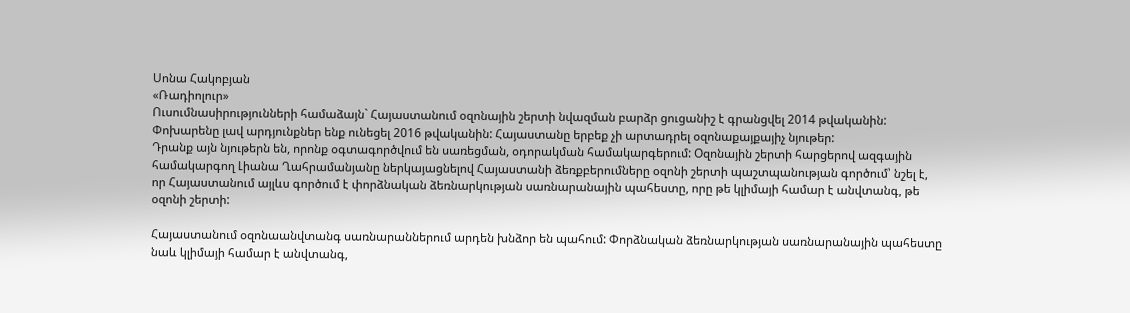Սոնա Հակոբյան
«Ռադիոլուր»
Ուսումնասիրությունների համաձայն` Հայաստանում օզոնային շերտի նվազման բարձր ցուցանիշ է գրանցվել 2014 թվականին: Փոխարենը լավ արդյունքներ ենք ունեցել 2016 թվականին: Հայաստանը երբեք չի արտադրել օզոնաքայքայիչ նյութեր:
Դրանք այն նյութերն են, որոնք օգտագործվում են սառեցման, օդորակման համակարգերում: Օզոնային շերտի հարցերով ազգային համակարգող Լիանա Ղահրամանյանը ներկայացնելով Հայաստանի ձեռքբերումները օզոնի շերտի պաշտպանության գործում՝ նշել է, որ Հայաստանում այլևս գործում է փորձնական ձեռնարկության սառնարանային պահեստը, որը թե կլիմայի համար է անվտանգ, թե օզոնի շերտի:

Հայաստանում օզոնաանվտանգ սառնարաններում արդեն խնձոր են պահում: Փորձնական ձեռնարկության սառնարանային պահեստը նաև կլիմայի համար է անվտանգ,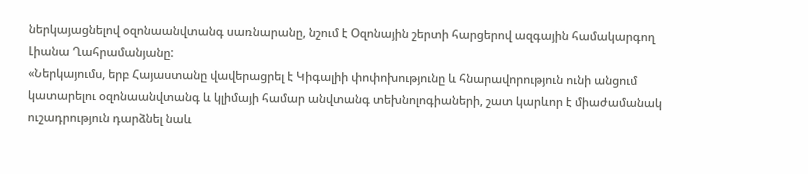ներկայացնելով օզոնաանվտանգ սառնարանը, նշում է Օզոնային շերտի հարցերով ազգային համակարգող Լիանա Ղահրամանյանը:
«Ներկայումս, երբ Հայաստանը վավերացրել է Կիգալիի փոփոխությունը և հնարավորություն ունի անցում կատարելու օզոնաանվտանգ և կլիմայի համար անվտանգ տեխնոլոգիաների, շատ կարևոր է միաժամանակ ուշադրություն դարձնել նաև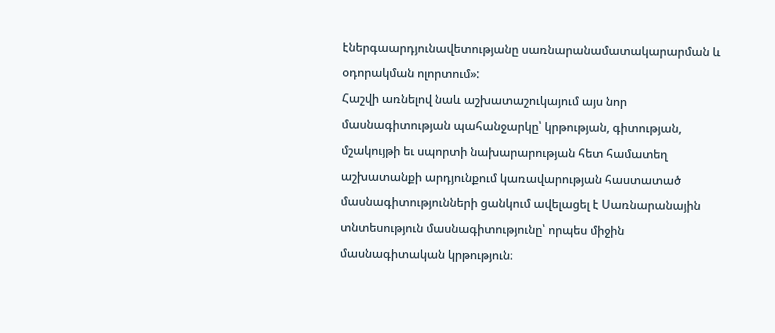էներգաարդյունավետությանը սառնարանամատակարարման և օդորակման ոլորտում»:
Հաշվի առնելով նաև աշխատաշուկայում այս նոր մասնագիտության պահանջարկը՝ կրթության, գիտության, մշակույթի եւ սպորտի նախարարության հետ համատեղ աշխատանքի արդյունքում կառավարության հաստատած մասնագիտությունների ցանկում ավելացել է Սառնարանային տնտեսություն մասնագիտությունը՝ որպես միջին մասնագիտական կրթություն։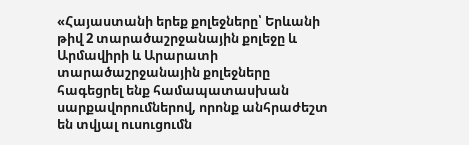«Հայաստանի երեք քոլեջները՝ Երևանի թիվ 2 տարածաշրջանային քոլեջը և Արմավիրի և Արարատի տարածաշրջանային քոլեջները հագեցրել ենք համապատասխան սարքավորումներով, որոնք անհրաժեշտ են տվյալ ուսուցումն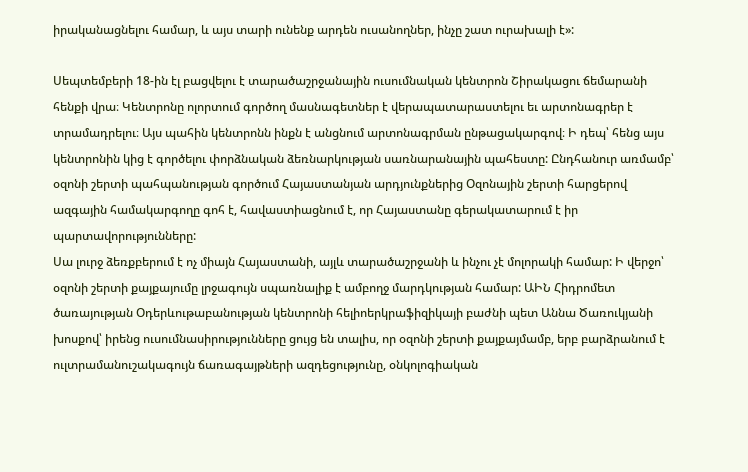իրականացնելու համար, և այս տարի ունենք արդեն ուսանողներ, ինչը շատ ուրախալի է»:

Սեպտեմբերի 18-ին էլ բացվելու է տարածաշրջանային ուսումնական կենտրոն Շիրակացու ճեմարանի հենքի վրա։ Կենտրոնը ոլորտում գործող մասնագետներ է վերապատարաստելու եւ արտոնագրեր է տրամադրելու։ Այս պահին կենտրոնն ինքն է անցնում արտոնագրման ընթացակարգով։ Ի դեպ՝ հենց այս կենտրոնին կից է գործելու փորձնական ձեռնարկության սառնարանային պահեստը: Ընդհանուր առմամբ՝ օզոնի շերտի պահպանության գործում Հայաստանյան արդյունքներից Օզոնային շերտի հարցերով ազգային համակարգողը գոհ է, հավաստիացնում է, որ Հայաստանը գերակատարում է իր պարտավորությունները:
Սա լուրջ ձեռքբերում է ոչ միայն Հայաստանի, այլև տարածաշրջանի և ինչու չէ մոլորակի համար: Ի վերջո՝ օզոնի շերտի քայքայումը լրջագույն սպառնալիք է ամբողջ մարդկության համար: ԱԻՆ Հիդրոմետ ծառայության Օդերևութաբանության կենտրոնի հելիոերկրաֆիզիկայի բաժնի պետ Աննա Ծառուկյանի խոսքով՝ իրենց ուսումնասիրությունները ցույց են տալիս, որ օզոնի շերտի քայքայմամբ, երբ բարձրանում է ուլտրամանուշակագույն ճառագայթների ազդեցությունը, օնկոլոգիական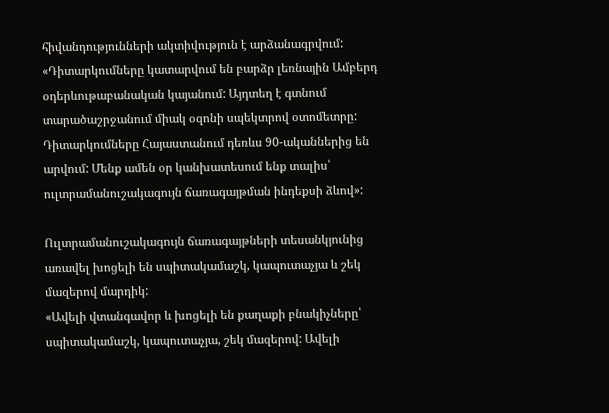հիվանդությունների ակտիվություն է արձանագրվում:
«Դիտարկումները կատարվում են բարձր լեռնային Ամբերդ օդերևութաբանական կայանում: Այդտեղ է գտնում տարածաշրջանում միակ օզոնի սպեկտրով օտոմետրը: Դիտարկումները Հայաստանում դեռևս 90-ականներից են արվում: Մենք ամեն օր կանխատեսում ենք տալիս՝ ուլտրամանուշակագույն ճառագայթման ինդեքսի ձևով»:

Ուլտրամանուշակագույն ճառագայթների տեսանկյունից առավել խոցելի են սպիտակամաշկ, կապուտաչյա և շեկ մազերով մարդիկ:
«Ավելի վտանգավոր և խոցելի են քաղաքի բնակիչները՝ սպիտակամաշկ, կապուտաչյա, շեկ մազերով: Ավելի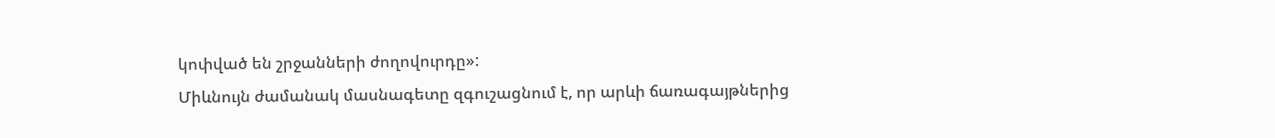կոփված են շրջանների ժողովուրդը»:
Միևնույն ժամանակ մասնագետը զգուշացնում է, որ արևի ճառագայթներից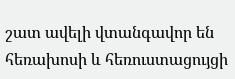շատ ավելի վտանգավոր են հեռախոսի և հեռուստացույցի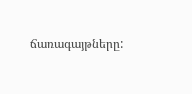ճառագայթները: